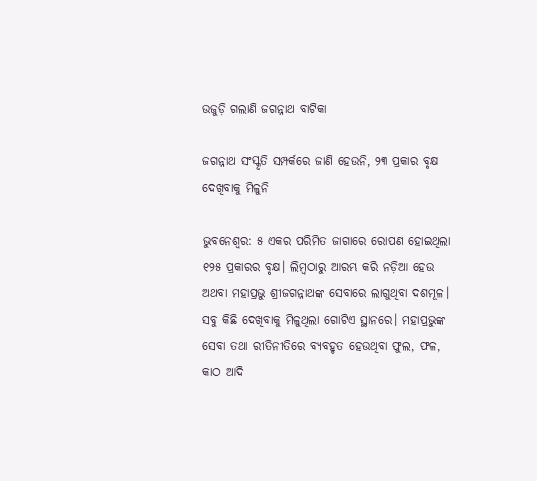ଉଜୁଡ଼ି ଗଲାଣି ଜଗନ୍ନାଥ ବାଟିକା

ଜଗନ୍ନାଥ ସଂସ୍କୃତି ସମ୍ପର୍କରେ ଜାଣି ହେଉନି, ୨୩ ପ୍ରକାର ବୃକ୍ଷ ଦେଖିବାକୁ ମିଳୁନି

ଭୁବନେଶ୍ବର: ୫ ଏକର ପରିମିତ ଜାଗାରେ ରୋପଣ ହୋଇଥିଲା ୧୨୫ ପ୍ରକାରର ବୃକ୍ଷ। ଲିମ୍ବଠାରୁ ଆରମ୍ଭ କରି ନଡ଼ିଆ ହେଉ ଅଥବା ମହାପ୍ରଭୁ ଶ୍ରୀଜଗନ୍ନାଥଙ୍କ ସେବାରେ ଲାଗୁଥିବା ଦଶମୂଳ। ସବୁ କିଛି ଦେଖିବାକୁ ମିଳୁଥିଲା ଗୋଟିଏ ସ୍ଥାନରେ। ମହାପ୍ରଭୁଙ୍କ ସେବା ତଥା ରୀତିନୀତିରେ ବ୍ୟବହୃତ ହେଉଥିବା ଫୁଲ, ଫଳ, କାଠ ଆଦି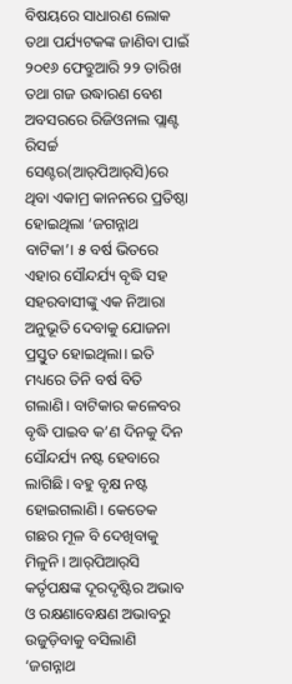ବିଷୟରେ ସାଧାରଣ ଲୋକ ତଥା ପର୍ଯ୍ୟଟକଙ୍କ ଜାଣିବା ପାଇଁ ୨୦୧୬ ଫେବ୍ରୁଆରି ୨୨ ତାରିଖ ତଥା ଗଜ ଉଦ୍ଧାରଣ ବେଶ ଅବସରରେ ରିଜିଓନାଲ ପ୍ଲାଣ୍ଟ ରିସର୍ଚ୍ଚ ସେଣ୍ଟର(ଆର୍‌ପିଆର୍‌ସି)ରେ ଥିବା ଏକାମ୍ର କାନନରେ ପ୍ରତିଷ୍ଠା ହୋଇଥିଲା ‘ଜଗନ୍ନାଥ ବାଟିକା’। ୫ ବର୍ଷ ଭିତରେ ଏହାର ସୌନ୍ଦର୍ଯ୍ୟ ବୃଦ୍ଧି ସହ ସହରବାସୀଙ୍କୁ ଏକ ନିଆରା ଅନୁଭୂତି ଦେବାକୁ ଯୋଜନା ପ୍ରସ୍ତୁତ ହୋଇଥିଲା। ଇତି ମଧ୍ୟରେ ତିନି ବର୍ଷ ବିତି ଗଲାଣି। ବାଟିକାର କଳେବର ବୃଦ୍ଧି ପାଇବ କ’ଣ ଦିନକୁ ଦିନ ସୌନ୍ଦର୍ଯ୍ୟ ନଷ୍ଟ ହେବାରେ ଲାଗିଛି। ବହୁ ବୃକ୍ଷ ନଷ୍ଟ ହୋଇଗଲାଣି। କେତେକ ଗଛର ମୂଳ ବି ଦେଖିବାକୁ ମିଳୁନି। ଆର୍‌ପିଆର୍‌ସି କର୍ତୃପକ୍ଷଙ୍କ ଦୂରଦୃଷ୍ଟିର ଅଭାବ ଓ ରକ୍ଷଣାବେକ୍ଷଣ ଅଭାବରୁ ଉଜୁଡ଼ିବାକୁ ବସିଲାଣି ‘ଜଗନ୍ନାଥ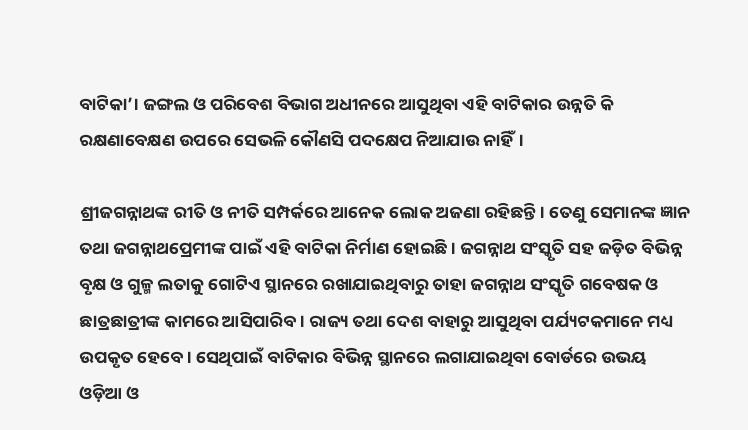ବାଟିକା’। ଜଙ୍ଗଲ ଓ ପରିବେଶ ବିଭାଗ ଅଧୀନରେ ଆସୁଥିବା ଏହି ବାଟିକାର ଉନ୍ନତି କି ରକ୍ଷଣାବେକ୍ଷଣ ଉପରେ ସେଭଳି କୌଣସି ପଦକ୍ଷେପ ନିଆଯାଉ ନାହିଁ।

ଶ୍ରୀଜଗନ୍ନାଥଙ୍କ ରୀତି ଓ ନୀତି ସମ୍ପର୍କରେ ଆନେକ ଲୋକ ଅଜଣା ରହିଛନ୍ତି। ତେଣୁ ସେମାନଙ୍କ ଜ୍ଞାନ ତଥା ଜଗନ୍ନାଥପ୍ରେମୀଙ୍କ ପାଇଁ ଏହି ବାଟିକା ନିର୍ମାଣ ହୋଇଛି। ଜଗନ୍ନାଥ ସଂସ୍କୃତି ସହ ଜଡ଼ିତ ବିଭିନ୍ନ ବୃକ୍ଷ ଓ ଗୁଳ୍ମ ଲତାକୁ ‌ଗୋଟିଏ ସ୍ଥାନରେ ରଖାଯାଇଥିବାରୁ ତାହା ଜଗନ୍ନାଥ ସଂସ୍କୃତି ଗବେଷକ ଓ ଛାତ୍ରଛାତ୍ରୀଙ୍କ କାମରେ ଆସିପାରିବ। ରାଜ୍ୟ ତଥା ଦେଶ ବାହାରୁ ଆସୁଥିବା ପର୍ଯ୍ୟଟକମାନେ ମଧ୍ୟ ଉପକୃତ ହେବେ। ସେଥିପାଇଁ ବାଟିକାର ବିଭିନ୍ନ ସ୍ଥାନରେ ଲଗାଯାଇଥିବା ବୋର୍ଡରେ ଉଭୟ ଓଡ଼ିଆ ଓ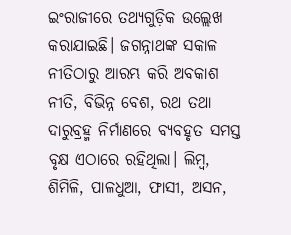ଇଂରାଜୀରେ ତଥ୍ୟଗୁଡ଼ିକ ଉଲ୍ଲେଖ କରାଯାଇଛି। ଜଗନ୍ନାଥଙ୍କ ସକାଳ ନୀତିଠାରୁ ଆରମ୍ଭ କରି ଅବକାଶ ନୀତି, ବିଭିନ୍ନ ବେଶ, ରଥ ତଥା ଦାରୁବ୍ରହ୍ମ ନିର୍ମା‌ଣରେ ବ୍ୟବହୃତ ସମସ୍ତ ବୃକ୍ଷ ଏଠାରେ ରହିଥିଲା। ଲିମ୍ବ, ଶିମିଳି, ପାଳଧୁଆ, ଫାସୀ, ଅସନ,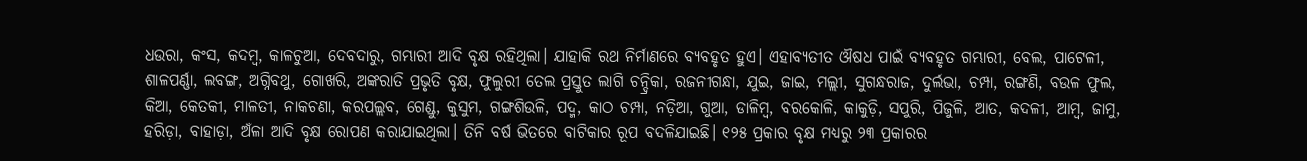ଧଉରା, କଂସ, କଦମ୍ବ, କାଳଚୁଆ, ଦେବଦାରୁ, ଗମ୍ଭାରୀ ଆଦି ବୃକ୍ଷ ରହିଥିଲା। ଯାହାକି ରଥ ନିର୍ମାଣରେ ବ୍ୟବହୃତ ହୁଏ। ଏହାବ୍ୟତୀତ ଔଷଧ ପାଇଁ ବ୍ୟବହୃତ ଗମ୍ଭାରୀ, ବେଲ, ପାଟେଳୀ, ଶାଳପର୍ଣ୍ଣା, ଲବଙ୍ଗ, ଅଗ୍ନିବଥୁ, ଗୋଖରି, ଅଙ୍କରାତି ପ୍ରଭୃତି ବୃକ୍ଷ, ଫୁଲୁରୀ ତେଲ ପ୍ରସ୍ତୁତ ଲାଗି ଚନ୍ଦ୍ରିକା, ରଜନୀଗନ୍ଧା, ଯୁଇ, ଜାଇ, ମଲ୍ଲୀ, ସୁଗନ୍ଧରାଜ, ଦୁର୍ଲଭା, ଚମ୍ପା, ରଙ୍ଗଣି, ବଉଳ ଫୁଲ, କିଆ, କେତକୀ, ମାଳତୀ, ନାକଚଣା, କରପଲ୍ଲବ, ଗେଣ୍ଡୁ, କୁସୁମ, ଗଙ୍ଗଶିଉଳି, ପଦ୍ମ, କାଠ ଚମ୍ପା, ନଡ଼ିଆ, ଗୁଆ, ଡାଳିମ୍ବ, ବରକୋଳି, କାକୁଡ଼ି, ସପୁରି, ପିଜୁଳି, ଆତ, କଦଳୀ, ଆମ୍ବ, ଜାମୁ, ହରିଡ଼ା, ବାହାଡ଼ା, ଅଁଳା ଆଦି ବୃକ୍ଷ ରୋପଣ କରାଯାଇଥିଲା। ତିନି ବର୍ଷ ଭିତରେ ବାଟିକାର ରୂପ ବଦଳିଯାଇଛି। ୧୨୫ ପ୍ରକାର ବୃକ୍ଷ ମଧ୍ୟରୁ ୨୩ ପ୍ରକାରର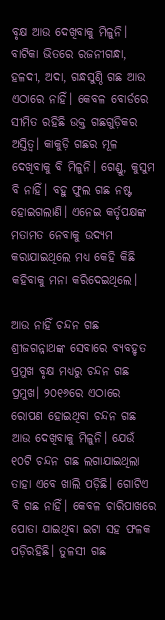ବୃକ୍ଷ ଆଉ ଦେଖିବାକୁ ମିଳୁନି। ବାଟିକା ଭିତରେ ରଜନୀଗନ୍ଧା, ହଳଦୀ, ଅଦା, ଗନ୍ଧସୁଣ୍ଠି ଗଛ ଆଉ ଏଠାରେ ନାହିଁ। କେବଳ ବୋର୍ଡରେ ସୀମିତ ରହିଛି ଉକ୍ତ ଗଛଗୁଡ଼ିକର ଅସ୍ତିତ୍ବ। କାକୁଡ଼ି ଗଛର ମୂଳ ଦେଖିବାକୁ ବି ମିଳୁନି। ଗେଣ୍ଡୁ, କୁସୁମ ବି ନାହିଁ। ବହୁ ଫୁଲ ଗଛ ନଷ୍ଟ ହୋଇଗଲାଣି। ଏନେଇ କର୍ତୃପକ୍ଷଙ୍କ ମତାମତ ନେବାକୁ ଉଦ୍ୟମ କରାଯାଇଥିଲେ ମଧ୍ୟ କେହି କିଛି କହିବାକୁ ମନା କରିଦେଇଥିଲେ।

ଆଉ ନାହିଁ ଚନ୍ଦନ ଗଛ
ଶ୍ରୀଜଗନ୍ନାଥଙ୍କ ସେବାରେ ବ୍ୟବହୃତ ପ୍ରମୁଖ ବୃକ୍ଷ ମଧ୍ୟରୁ ଚନ୍ଦନ ଗଛ ପ୍ରମୁଖ। ୨୦୧୬ରେ ଏଠାରେ ରୋପଣ ହୋଇଥିବା ଚନ୍ଦନ ଗଛ ଆଉ ଦେଖିବାକୁ ମିଳୁନି। ଯେଉଁ ୧୦ଟି ଚନ୍ଦନ ଗଛ ଲଗାଯାଇଥିଲା ତାହା ଏବେ ଖାଲି ପଡ଼ିଛି। ଗୋଟିଏ ବି ଗଛ ନାହିଁ। କେବଳ ଚାରିପାଖରେ ପୋତା ଯାଇଥିବା ଇଟା ସହ ଫଳକ ପଡ଼ିରହିଛି। ତୁଳସୀ ଗଛ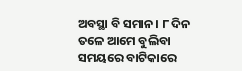ଅବସ୍ଥା ବି ସମାନ। ୮ ଦିନ ତଳେ ଆମେ ବୁଲିବା ସମୟରେ ବାଟିକାରେ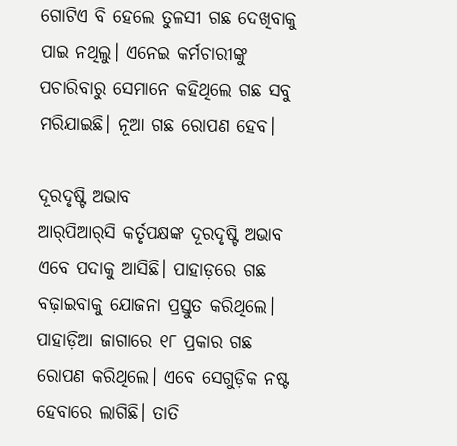ଗୋଟିଏ ବି ହେଲେ ତୁଳସୀ ଗଛ ଦେଖିବାକୁ ପାଇ ନଥିଲୁ। ଏନେଇ କର୍ମଚାରୀଙ୍କୁ ପଚାରିବାରୁ ସେମାନେ କହିଥିଲେ ଗଛ ସବୁ ମରିଯାଇଛି। ନୂଆ ଗଛ ରୋପଣ ହେବ।

ଦୂରଦୃଷ୍ଟି ଅଭାବ
ଆର୍‌ପିଆର୍‌ସି କର୍ତୃପକ୍ଷଙ୍କ ଦୂରଦୃଷ୍ଟି ଅଭାବ ଏବେ ପଦାକୁ ଆସିଛି। ପାହାଡ଼ରେ ଗଛ ବଢ଼ାଇବାକୁ ଯୋଜନା ପ୍ରସ୍ତୁତ କରିଥିଲେ। ପାହାଡ଼ିଆ ଜାଗାରେ ୧୮ ପ୍ରକାର ଗଛ ରୋପଣ କରିଥିଲେ। ଏବେ ସେଗୁଡ଼ିକ ନଷ୍ଟ ହେବାରେ ଲାଗିଛି। ତାତି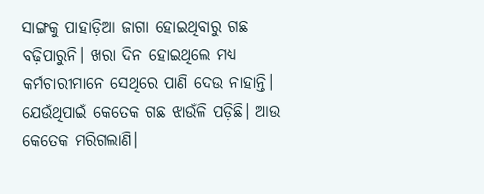ସାଙ୍ଗକୁ ପାହାଡ଼ିଆ ଜାଗା ହୋଇଥିବାରୁ ଗଛ ବଢ଼ିପାରୁନି। ଖରା‌ ଦିନ ହୋଇଥିଲେ ମଧ୍ୟ କର୍ମଚାରୀମାନେ ସେଥିରେ ପାଣି ଦେଉ ନାହାନ୍ତି। ଯେଉଁଥିପାଇଁ କେତେକ ଗଛ ଝାଉଁଳି ପଡ଼ିଛି। ଆଉ କେତେକ ମରିଗଲାଣି।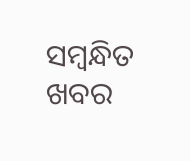ସମ୍ବନ୍ଧିତ ଖବର